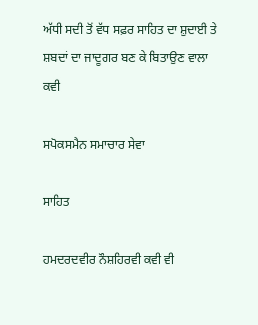ਅੱਧੀ ਸਦੀ ਤੋਂ ਵੱਧ ਸਫ਼ਰ ਸਾਹਿਤ ਦਾ ਸ਼ੁਦਾਈ ਤੇ ਸ਼ਬਦਾਂ ਦਾ ਜਾਦੂਗਰ ਬਣ ਕੇ ਬਿਤਾਉਣ ਵਾਲਾ ਕਵੀ

ਸਪੋਕਸਮੈਨ ਸਮਾਚਾਰ ਸੇਵਾ

ਸਾਹਿਤ

ਹਮਦਰਦਵੀਰ ਨੌਸ਼ਹਿਰਵੀ ਕਵੀ ਵੀ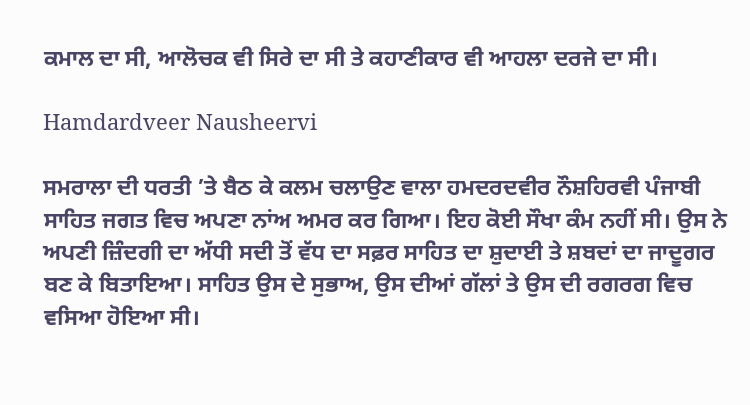ਕਮਾਲ ਦਾ ਸੀ, ਆਲੋਚਕ ਵੀ ਸਿਰੇ ਦਾ ਸੀ ਤੇ ਕਹਾਣੀਕਾਰ ਵੀ ਆਹਲਾ ਦਰਜੇ ਦਾ ਸੀ।

Hamdardveer Nausheervi

ਸਮਰਾਲਾ ਦੀ ਧਰਤੀ ’ਤੇ ਬੈਠ ਕੇ ਕਲਮ ਚਲਾਉਣ ਵਾਲਾ ਹਮਦਰਦਵੀਰ ਨੌਸ਼ਹਿਰਵੀ ਪੰਜਾਬੀ ਸਾਹਿਤ ਜਗਤ ਵਿਚ ਅਪਣਾ ਨਾਂਅ ਅਮਰ ਕਰ ਗਿਆ। ਇਹ ਕੋਈ ਸੌਖਾ ਕੰਮ ਨਹੀਂ ਸੀ। ਉਸ ਨੇ ਅਪਣੀ ਜ਼ਿੰਦਗੀ ਦਾ ਅੱਧੀ ਸਦੀ ਤੋਂ ਵੱਧ ਦਾ ਸਫ਼ਰ ਸਾਹਿਤ ਦਾ ਸ਼ੁਦਾਈ ਤੇ ਸ਼ਬਦਾਂ ਦਾ ਜਾਦੂਗਰ ਬਣ ਕੇ ਬਿਤਾਇਆ। ਸਾਹਿਤ ਉਸ ਦੇ ਸੁਭਾਅ, ਉਸ ਦੀਆਂ ਗੱਲਾਂ ਤੇ ਉਸ ਦੀ ਰਗਰਗ ਵਿਚ ਵਸਿਆ ਹੋਇਆ ਸੀ।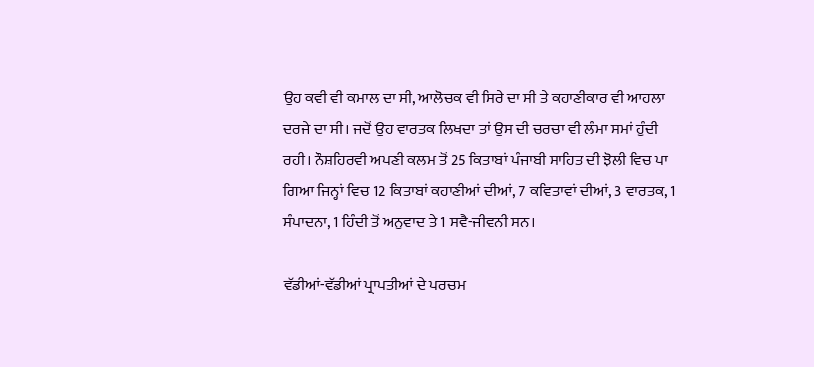ਉਹ ਕਵੀ ਵੀ ਕਮਾਲ ਦਾ ਸੀ, ਆਲੋਚਕ ਵੀ ਸਿਰੇ ਦਾ ਸੀ ਤੇ ਕਹਾਣੀਕਾਰ ਵੀ ਆਹਲਾ ਦਰਜੇ ਦਾ ਸੀ। ਜਦੋਂ ਉਹ ਵਾਰਤਕ ਲਿਖਦਾ ਤਾਂ ਉਸ ਦੀ ਚਰਚਾ ਵੀ ਲੰਮਾ ਸਮਾਂ ਹੁੰਦੀ ਰਹੀ। ਨੌਸ਼ਹਿਰਵੀ ਅਪਣੀ ਕਲਮ ਤੋਂ 25 ਕਿਤਾਬਾਂ ਪੰਜਾਬੀ ਸਾਹਿਤ ਦੀ ਝੋਲੀ ਵਿਚ ਪਾ ਗਿਆ ਜਿਨ੍ਹਾਂ ਵਿਚ 12 ਕਿਤਾਬਾਂ ਕਹਾਣੀਆਂ ਦੀਆਂ, 7 ਕਵਿਤਾਵਾਂ ਦੀਆਂ, 3 ਵਾਰਤਕ, 1 ਸੰਪਾਦਨਾ, 1 ਹਿੰਦੀ ਤੋਂ ਅਨੁਵਾਦ ਤੇ 1 ਸਵੈ-ਜੀਵਨੀ ਸਨ।

ਵੱਡੀਆਂ-ਵੱਡੀਆਂ ਪ੍ਰਾਪਤੀਆਂ ਦੇ ਪਰਚਮ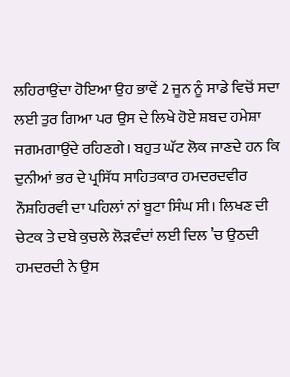ਲਹਿਰਾਉਂਦਾ ਹੋਇਆ ਉਹ ਭਾਵੇਂ 2 ਜੂਨ ਨੂੰ ਸਾਡੇ ਵਿਚੋਂ ਸਦਾ ਲਈ ਤੁਰ ਗਿਆ ਪਰ ਉਸ ਦੇ ਲਿਖੇ ਹੋਏ ਸ਼ਬਦ ਹਮੇਸ਼ਾ ਜਗਮਗਾਉਂਦੇ ਰਹਿਣਗੇ। ਬਹੁਤ ਘੱਟ ਲੋਕ ਜਾਣਦੇ ਹਨ ਕਿ ਦੁਨੀਆਂ ਭਰ ਦੇ ਪ੍ਰਸਿੱਧ ਸਾਹਿਤਕਾਰ ਹਮਦਰਦਵੀਰ ਨੌਸ਼ਹਿਰਵੀ ਦਾ ਪਹਿਲਾਂ ਨਾਂ ਬੂਟਾ ਸਿੰਘ ਸੀ। ਲਿਖਣ ਦੀ ਚੇਟਕ ਤੇ ਦਬੇ ਕੁਚਲੇ ਲੋੜਵੰਦਾਂ ਲਈ ਦਿਲ ’ਚ ਉਠਦੀ ਹਮਦਰਦੀ ਨੇ ਉਸ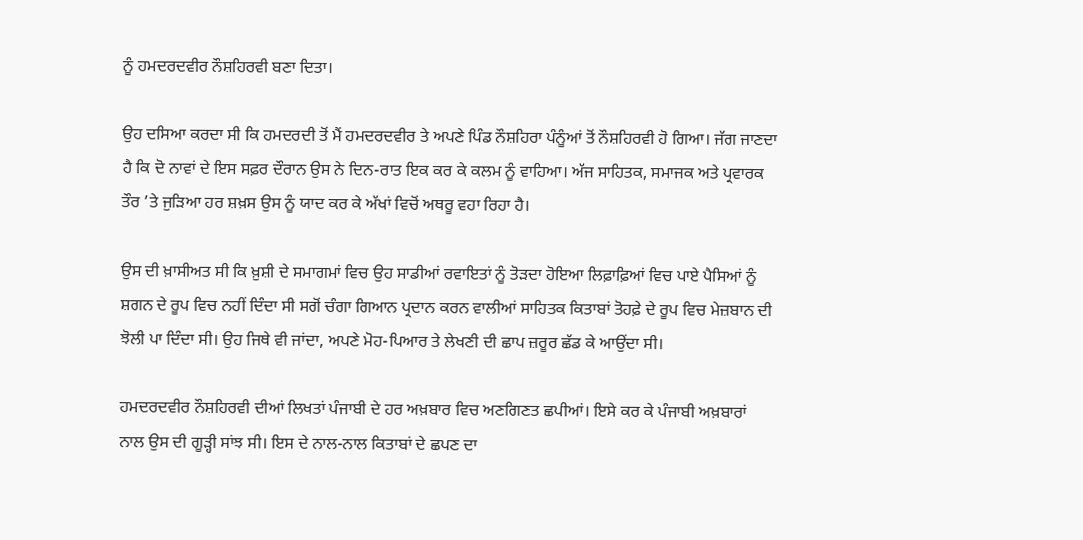ਨੂੰ ਹਮਦਰਦਵੀਰ ਨੌਸ਼ਹਿਰਵੀ ਬਣਾ ਦਿਤਾ।

ਉਹ ਦਸਿਆ ਕਰਦਾ ਸੀ ਕਿ ਹਮਦਰਦੀ ਤੋਂ ਮੈਂ ਹਮਦਰਦਵੀਰ ਤੇ ਅਪਣੇ ਪਿੰਡ ਨੌਸ਼ਹਿਰਾ ਪੰਨੂੰਆਂ ਤੋਂ ਨੌਸ਼ਹਿਰਵੀ ਹੋ ਗਿਆ। ਜੱਗ ਜਾਣਦਾ ਹੈ ਕਿ ਦੋ ਨਾਵਾਂ ਦੇ ਇਸ ਸਫ਼ਰ ਦੌਰਾਨ ਉਸ ਨੇ ਦਿਨ-ਰਾਤ ਇਕ ਕਰ ਕੇ ਕਲਮ ਨੂੰ ਵਾਹਿਆ। ਅੱਜ ਸਾਹਿਤਕ, ਸਮਾਜਕ ਅਤੇ ਪ੍ਰਵਾਰਕ ਤੌਰ ’ਤੇ ਜੁੜਿਆ ਹਰ ਸ਼ਖ਼ਸ ਉਸ ਨੂੰ ਯਾਦ ਕਰ ਕੇ ਅੱਖਾਂ ਵਿਚੋਂ ਅਥਰੂ ਵਹਾ ਰਿਹਾ ਹੈ।

ਉਸ ਦੀ ਖ਼ਾਸੀਅਤ ਸੀ ਕਿ ਖ਼ੁਸ਼ੀ ਦੇ ਸਮਾਗਮਾਂ ਵਿਚ ਉਹ ਸਾਡੀਆਂ ਰਵਾਇਤਾਂ ਨੂੰ ਤੋੜਦਾ ਹੋਇਆ ਲਿਫ਼ਾਫ਼ਿਆਂ ਵਿਚ ਪਾਏ ਪੈਸਿਆਂ ਨੂੰ ਸ਼ਗਨ ਦੇ ਰੂਪ ਵਿਚ ਨਹੀਂ ਦਿੰਦਾ ਸੀ ਸਗੋਂ ਚੰਗਾ ਗਿਆਨ ਪ੍ਰਦਾਨ ਕਰਨ ਵਾਲੀਆਂ ਸਾਹਿਤਕ ਕਿਤਾਬਾਂ ਤੋਹਫ਼ੇ ਦੇ ਰੂਪ ਵਿਚ ਮੇਜ਼ਬਾਨ ਦੀ ਝੋਲੀ ਪਾ ਦਿੰਦਾ ਸੀ। ਉਹ ਜਿਥੇ ਵੀ ਜਾਂਦਾ, ਅਪਣੇ ਮੋਹ-ਪਿਆਰ ਤੇ ਲੇਖਣੀ ਦੀ ਛਾਪ ਜ਼ਰੂਰ ਛੱਡ ਕੇ ਆਉਂਦਾ ਸੀ।

ਹਮਦਰਦਵੀਰ ਨੌਸ਼ਹਿਰਵੀ ਦੀਆਂ ਲਿਖਤਾਂ ਪੰਜਾਬੀ ਦੇ ਹਰ ਅਖ਼ਬਾਰ ਵਿਚ ਅਣਗਿਣਤ ਛਪੀਆਂ। ਇਸੇ ਕਰ ਕੇ ਪੰਜਾਬੀ ਅਖ਼ਬਾਰਾਂ ਨਾਲ ਉਸ ਦੀ ਗੂੜ੍ਹੀ ਸਾਂਝ ਸੀ। ਇਸ ਦੇ ਨਾਲ-ਨਾਲ ਕਿਤਾਬਾਂ ਦੇ ਛਪਣ ਦਾ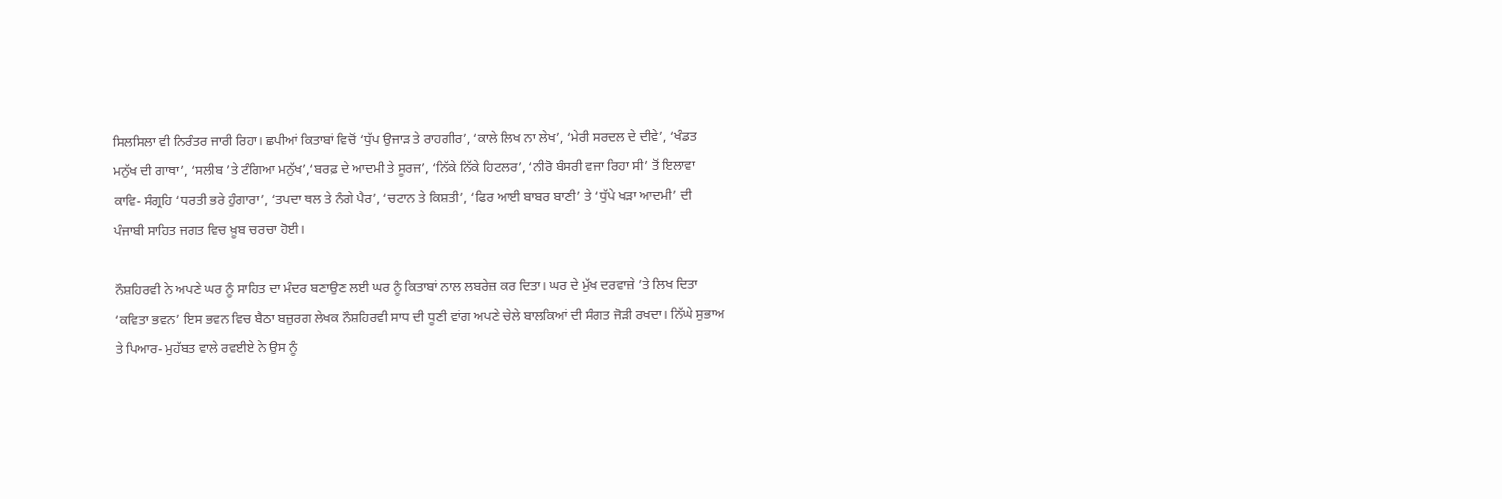ਸਿਲਸਿਲਾ ਵੀ ਨਿਰੰਤਰ ਜਾਰੀ ਰਿਹਾ। ਛਪੀਆਂ ਕਿਤਾਬਾਂ ਵਿਚੋਂ ‘ਧੁੱਪ ਉਜਾੜ ਤੇ ਰਾਹਗੀਰ’, ‘ਕਾਲੇ ਲਿਖ ਨਾ ਲੇਖ’, ‘ਮੇਰੀ ਸਰਦਲ ਦੇ ਦੀਵੇ’, ‘ਖੰਡਤ ਮਨੁੱਖ ਦੀ ਗਾਥਾ’, ‘ਸਲੀਬ ’ਤੇ ਟੰਗਿਆ ਮਨੁੱਖ’,‘ਬਰਫ਼ ਦੇ ਆਦਮੀ ਤੇ ਸੂਰਜ’, ‘ਨਿੱਕੇ ਨਿੱਕੇ ਹਿਟਲਰ’, ‘ਨੀਰੋ ਬੰਸਰੀ ਵਜਾ ਰਿਹਾ ਸੀ’ ਤੋਂ ਇਲਾਵਾ ਕਾਵਿ- ਸੰਗ੍ਰਹਿ ‘ਧਰਤੀ ਭਰੇ ਹੁੰਗਾਰਾ’, ‘ਤਪਦਾ ਥਲ ਤੇ ਨੰਗੇ ਪੈਰ’, ‘ਚਟਾਨ ਤੇ ਕਿਸ਼ਤੀ’, ‘ਫਿਰ ਆਈ ਬਾਬਰ ਬਾਣੀ’ ਤੇ ‘ਧੁੱਪੇ ਖੜਾ ਆਦਮੀ’ ਦੀ ਪੰਜਾਬੀ ਸਾਹਿਤ ਜਗਤ ਵਿਚ ਖ਼ੂਬ ਚਰਚਾ ਹੋਈ।

ਨੌਸ਼ਹਿਰਵੀ ਨੇ ਅਪਣੇ ਘਰ ਨੂੰ ਸਾਹਿਤ ਦਾ ਮੰਦਰ ਬਣਾਉਣ ਲਈ ਘਰ ਨੂੰ ਕਿਤਾਬਾਂ ਨਾਲ ਲਬਰੇਜ਼ ਕਰ ਦਿਤਾ। ਘਰ ਦੇ ਮੁੱਖ ਦਰਵਾਜ਼ੇ ’ਤੇ ਲਿਖ ਦਿਤਾ ‘ਕਵਿਤਾ ਭਵਨ’ ਇਸ ਭਵਨ ਵਿਚ ਬੈਠਾ ਬਜ਼ੁਰਗ ਲੇਖਕ ਨੌਸ਼ਹਿਰਵੀ ਸਾਧ ਦੀ ਧੂਣੀ ਵਾਂਗ ਅਪਣੇ ਚੇਲੇ ਬਾਲਕਿਆਂ ਦੀ ਸੰਗਤ ਜੋੜੀ ਰਖਦਾ। ਨਿੱਘੇ ਸੁਭਾਅ ਤੇ ਪਿਆਰ- ਮੁਹੱਬਤ ਵਾਲੇ ਰਵਈਏ ਨੇ ਉਸ ਨੂੰ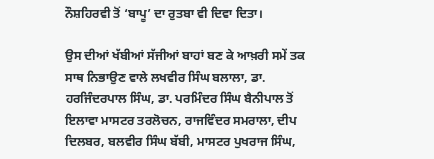ਨੌਸ਼ਹਿਰਵੀ ਤੋਂ ‘ਬਾਪੂ’ ਦਾ ਰੁਤਬਾ ਵੀ ਦਿਵਾ ਦਿਤਾ।

ਉਸ ਦੀਆਂ ਖੱਬੀਆਂ ਸੱਜੀਆਂ ਬਾਹਾਂ ਬਣ ਕੇ ਆਖ਼ਰੀ ਸਮੇਂ ਤਕ ਸਾਥ ਨਿਭਾਉਣ ਵਾਲੇ ਲਖਵੀਰ ਸਿੰਘ ਬਲਾਲਾ, ਡਾ. ਹਰਜਿੰਦਰਪਾਲ ਸਿੰਘ, ਡਾ. ਪਰਮਿੰਦਰ ਸਿੰਘ ਬੈਨੀਪਾਲ ਤੋਂ ਇਲਾਵਾ ਮਾਸਟਰ ਤਰਲੋਚਨ, ਰਾਜਵਿੰਦਰ ਸਮਰਾਲਾ, ਦੀਪ ਦਿਲਬਰ, ਬਲਵੀਰ ਸਿੰਘ ਬੱਬੀ, ਮਾਸਟਰ ਪੁਖਰਾਜ ਸਿੰਘ,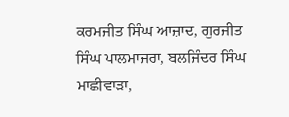ਕਰਮਜੀਤ ਸਿੰਘ ਆਜ਼ਾਦ, ਗੁਰਜੀਤ ਸਿੰਘ ਪਾਲਮਾਜਰਾ, ਬਲਜਿੰਦਰ ਸਿੰਘ ਮਾਛੀਵਾੜਾ,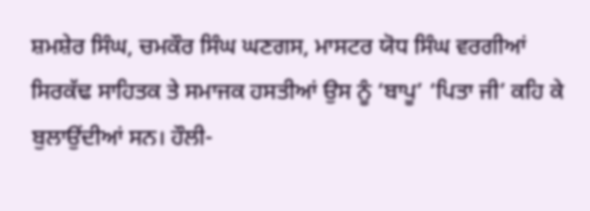ਸ਼ਮਸ਼ੇਰ ਸਿੰਘ, ਚਮਕੌਰ ਸਿੰਘ ਘਣਗਸ, ਮਾਸਟਰ ਯੋਧ ਸਿੰਘ ਵਰਗੀਆਂ ਸਿਰਕੱਢ ਸਾਹਿਤਕ ਤੇ ਸਮਾਜਕ ਹਸਤੀਆਂ ਉਸ ਨੂੰ ‘ਬਾਪੂ’ ‘ਪਿਤਾ ਜੀ’ ਕਹਿ ਕੇ ਬੁਲਾਉਂਦੀਆਂ ਸਨ। ਹੌਲੀ-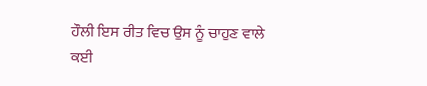ਹੌਲੀ ਇਸ ਰੀਤ ਵਿਚ ਉਸ ਨੂੰ ਚਾਹੁਣ ਵਾਲੇ ਕਈ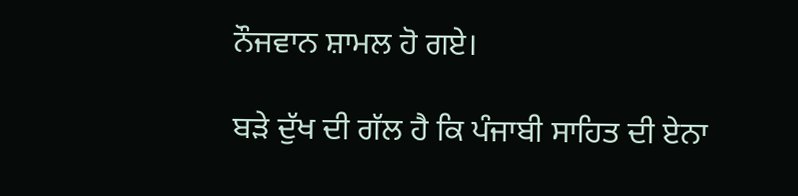ਨੌਜਵਾਨ ਸ਼ਾਮਲ ਹੋ ਗਏ।

ਬੜੇ ਦੁੱਖ ਦੀ ਗੱਲ ਹੈ ਕਿ ਪੰਜਾਬੀ ਸਾਹਿਤ ਦੀ ਏਨਾ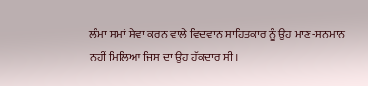ਲੰਮਾ ਸਮਾਂ ਸੇਵਾ ਕਰਨ ਵਾਲੇ ਵਿਦਵਾਨ ਸਾਹਿਤਕਾਰ ਨੂੰ ਉਹ ਮਾਣ-ਸਨਮਾਨ ਨਹੀਂ ਮਿਲਿਆ ਜਿਸ ਦਾ ਉਹ ਹੱਕਦਾਰ ਸੀ।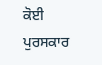ਕੋਈ ਪੁਰਸਕਾਰ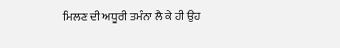ਮਿਲਣ ਦੀ ਅਧੂਰੀ ਤਮੰਨਾ ਲੈ ਕੇ ਹੀ ਉਹ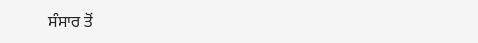ਸੰਸਾਰ ਤੋਂ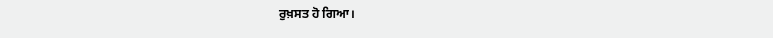ਰੁਖ਼ਸਤ ਹੋ ਗਿਆ।